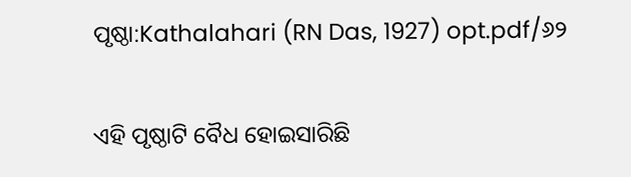ପୃଷ୍ଠା:Kathalahari (RN Das, 1927) opt.pdf/୬୨

ଏହି ପୃଷ୍ଠାଟି ବୈଧ ହୋଇସାରିଛି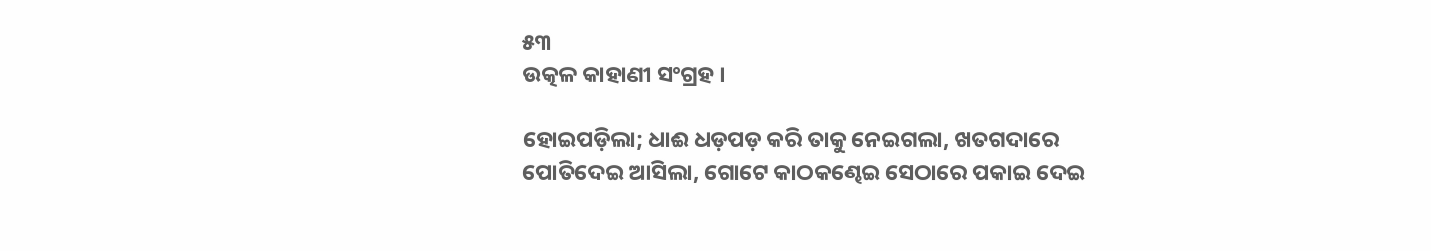୫୩
ଉତ୍କଳ କାହାଣୀ ସଂଗ୍ରହ ।

ହୋଇପଡ଼ିଲା; ଧାଈ ଧଡ଼ପଡ଼ କରି ତାକୁ ନେଇଗଲା, ଖତଗଦାରେ ପୋତିଦେଇ ଆସିଲା, ଗୋଟେ କାଠକଣ୍ଢେଇ ସେଠାରେ ପକାଇ ଦେଇ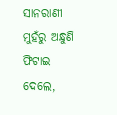ସାନରାଣୀ ମୁହଁରୁ ଅନ୍ଧୁଣି ଫିଟାଇ ଦେଲେ,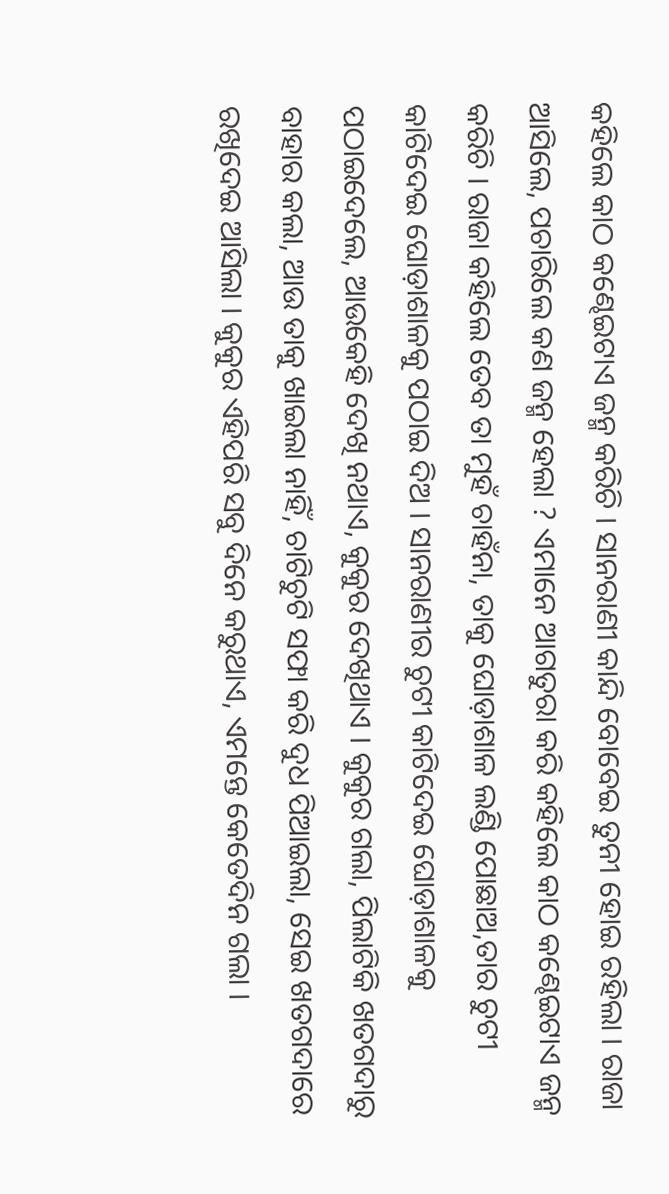କହିଲେ କାଠ କଣ୍ଢେଇଟାଏ ଜନ୍ମ କରିଚି । ସାନରାଣୀ କାନ୍ଦି ବୋବେଇ ତୁନୀ ହୋଇ ରହିଲା । ରାଜା ଆସିଲେ, ପଚାରିଲେ କଣ ଜନ୍ମ ହେଲା ? ଏମାନେ ଆଗତୁରା କରି କହିଲେ କାଠ କଣ୍ଢେଇଟାଏ ଜନ୍ମ କରିଚି । ରାଜା କହିଲେ ତେବ ତା ମୁହଁ ଚାହଁନା, ତାକୁ ଘୋଡ଼ାଶାଳ ଲଣ୍ଡି ପୋଛାଅ,ତାର ଚୁଟୀ କାଟିଦେଇ ଘୋଡ଼ାଶାଳକୁ ପଠାଇ ଦିଅ । ସାନରାଣୀର ଚୁଟୀ କାଟିଦେଇ ଘୋଡ଼ାଶାଳକୁ ପଠାଇଦେଲେ, ଆଉକେହି ଦେଖି ନଥାଏ, କୁକୁର ଦେଖିଥାଏ । କୁକୁର ଗଲା, ପିଲାଟିକି ଖତଗଦାରୁ ବାହାର କଲା, ଆଉ ତାକୁ ଖାଇଲା ନାହିଁ, ଚାଟିଚୁଟି ସଫା କରି ଦୁଧ ପିଆଇଲା, ସେଇ ଖତଗଦାରେ ରଖିଦେଇ ଆସିଲା । କୁକୁର ଏହିପରି ସବୁ ଦିନେ କରୁଥାଏ, ଏମନ୍ତେ କେତେଦିନ ଗଲା ।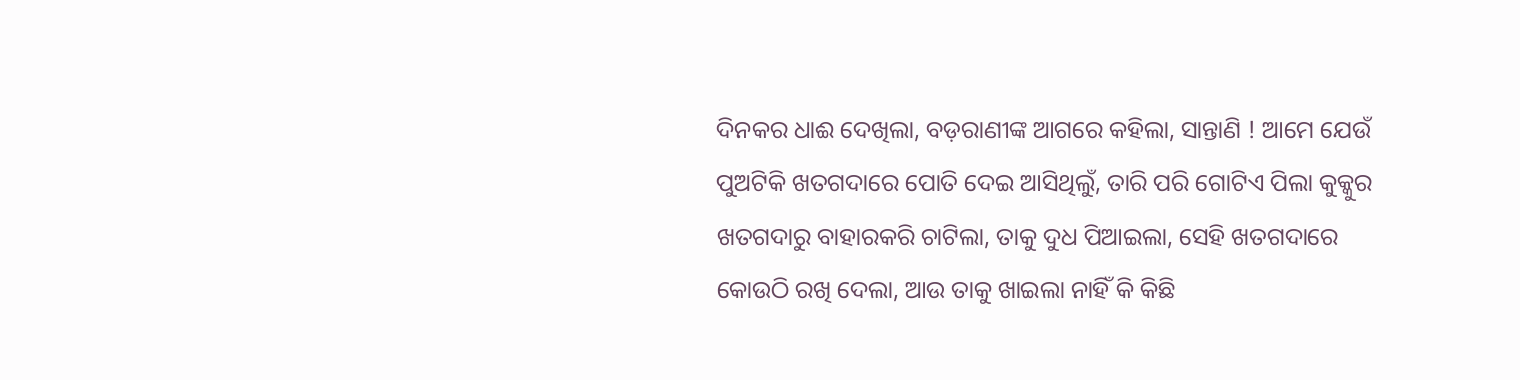ଦିନକର ଧାଈ ଦେଖିଲା, ବଡ଼ରାଣୀଙ୍କ ଆଗରେ କହିଲା, ସାନ୍ତାଣି ! ଆମେ ଯେଉଁ ପୁଅଟିକି ଖତଗଦାରେ ପୋତି ଦେଇ ଆସିଥିଲୁଁ, ତାରି ପରି ଗୋଟିଏ ପିଲା କୁକ୍କୁର ଖତଗଦାରୁ ବାହାରକରି ଚାଟିଲା, ତାକୁ ଦୁଧ ପିଆଇଲା, ସେହି ଖତଗଦାରେ କୋଉଠି ରଖି ଦେଲା, ଆଉ ତାକୁ ଖାଇଲା ନାହିଁ କି କିଛି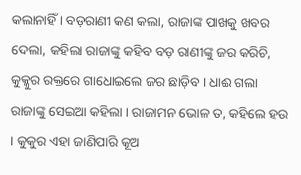କଲାନାହିଁ । ବଡ଼ରାଣୀ କଣ କଲା, ରାଜାଙ୍କ ପାଖକୁ ଖବର ଦେଲା, କହିଲା ରାଜାଙ୍କୁ କହିବ ବଡ଼ ରାଣୀଙ୍କୁ ଜର କରିଚି, କୁକ୍କୁର ରକ୍ତରେ ଗାଧୋଇଲେ ଜର ଛାଡ଼ିବ । ଧାଈ ଗଲା ରାଜାଙ୍କୁ ସେଇଆ କହିଲା । ରାଜାମନ ଭୋଳ ତ, କହିଲେ ହଉ । କୁକୁର ଏହା ଜାଣିପାରି କୂଅ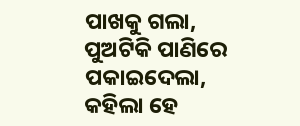ପାଖକୁ ଗଲା, ପୁଅଟିକି ପାଣିରେ ପକାଇଦେଲା, କହିଲା ହେ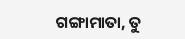ଗଙ୍ଗାମାତା, ତୁ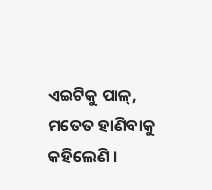ଏଇଟିକୁ ପାଳ୍, ମତେତ ହାଣିବାକୁ କହିଲେଣି ।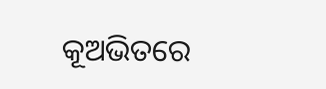କୂଅଭିତରେ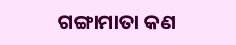ଗଙ୍ଗାମାତା କଣ